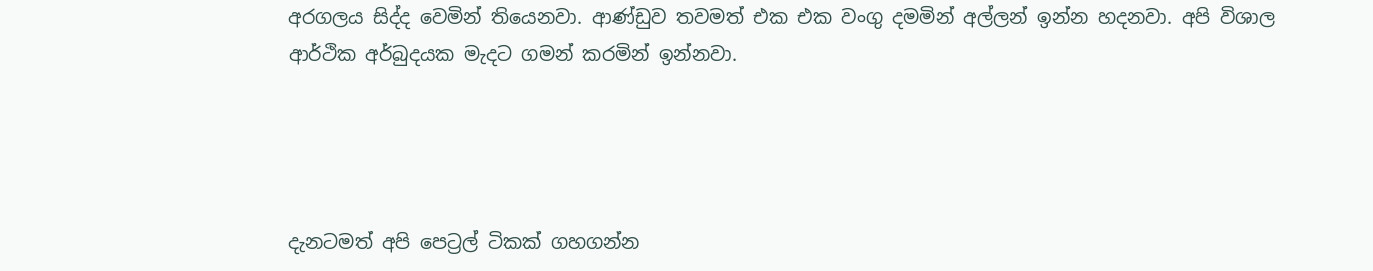අරගලය සිද්ද වෙමින් තියෙනවා. ආණ්ඩුව තවමත් එක එක වංගු දමමින් අල්ලන් ඉන්න හදනවා. අපි විශාල ආර්ථික අර්බුදයක මැදට ගමන් කරමින් ඉන්නවා.




දැනටමත් අපි පෙට්‍රල් ටිකක් ගහගන්න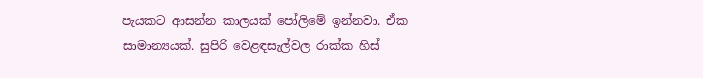පැයකට ආසන්න කාලයක් පෝලිමේ ඉන්නවා. ඒක සාමාන්‍යයක්. සුපිරි වෙළඳසැල්වල රාක්ක හිස්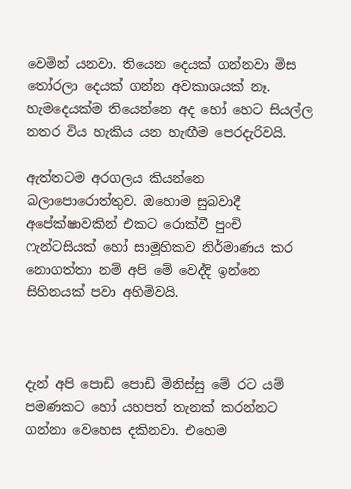වෙමින් යනවා. තියෙන දෙයක් ගන්නවා මිස තෝරලා දෙයක් ගන්න අවකාශයක් නෑ. හැමදෙයක්ම තියෙන්නෙ අද හෝ හෙට සියල්ල නතර විය හැකිය යන හැඟීම පෙරදැරිවයි.

ඇත්තටම අරගලය කියන්නෙ බලාපොරොත්තුව. ඔහොම සුබවාදී අපේක්ෂාවකින් එකට රොක්වී පුංචි ෆැන්ටසියක් හෝ සාමූහිකව නිර්ම‍ාණය කර නොගත්තා නම් අපි මේ වෙද්දි ඉන්නෙ සිහිනයක් පවා අහිමිවයි.



දැන් අපි පොඩි පොඩි මිනිස්සු මේ රට යම් පමණකට හෝ යහපත් තැනක් කරන්නට ගන්නා වෙහෙස දකිනවා. එහෙම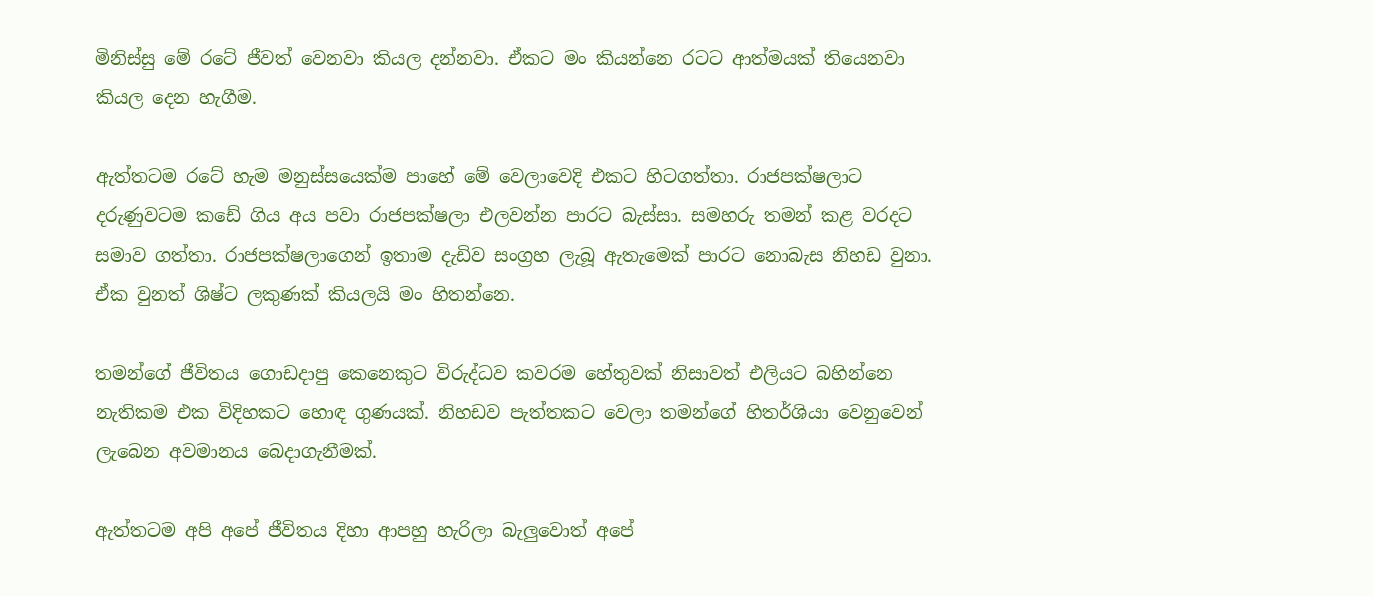මිනිස්සු මේ රටේ ජීවත් වෙනවා කියල දන්නවා. ඒකට මං කියන්නෙ රටට ආත්මයක් තියෙනවා කියල දෙන හැගීම.

ඇත්තටම රටේ හැම මනුස්සයෙක්ම පාහේ මේ වෙලාවෙදි එකට හිටගත්තා. රාජපක්ෂලාට දරුණුවටම කඩේ ගිය අය පවා රාජපක්ෂලා එලවන්න පාරට බැස්සා. සමහරු තමන් කළ වරදට සමාව ගත්තා. රාජපක්ෂලාගෙන් ඉතාම දැඩිව සංග්‍රහ ලැබූ ඇතැමෙක් පාරට නොබැස නිහඩ වුනා. ඒක වුනත් ශිෂ්ට ලකුණක් කියලයි මං හිතන්නෙ.

තමන්ගේ ජීවිතය ගොඩදාපු කෙනෙකුට විරුද්ධව කවරම හේතුවක් නිසාවත් එලියට බහින්නෙ නැතිකම එක විදිහකට හොඳ ගුණයක්. නිහඩව පැත්තකට වෙලා තමන්ගේ හිතර්ශියා වෙනුවෙන් ලැබෙන අවමානය බෙදාගැනීමක්.

ඇත්තටම අපි අපේ ජීවිතය දිහා ආපහු හැරිලා බැලුවොත් අපේ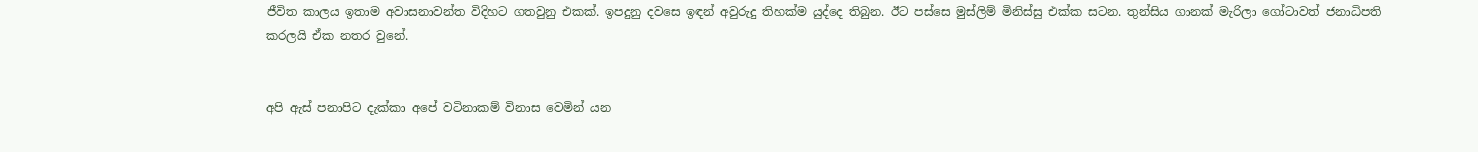ජීවිත කාලය ඉතාම අවාසනාවන්ත විදිහට ගතවුනු එකක්. ඉපදුනු දවසෙ ඉඳන් අවුරුදු තිහක්ම යුද්දෙ තිබුන. ඊට පස්සෙ මුස්ලිම් මිනිස්සු එක්ක සටන. තුන්සිය ගානක් මැරිලා ගෝටාවත් ජනාධිපති කරලයි ඒක නතර වුනේ.


අපි ඇස් පනාපිට දැක්කා අපේ වටිනාකම් විනාස වෙමින් යන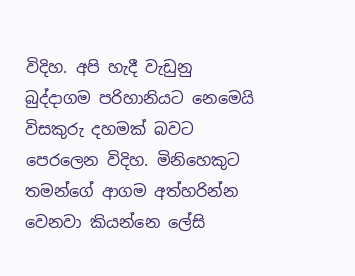විදිහ. අපි හැදී වැඩුනු බුද්දාගම පරිහානියට නෙමෙයි විසකුරු දහමක් බවට පෙරලෙන විදිහ. මිනිහෙකුට තමන්ගේ ආගම අත්හරින්න වෙනවා කියන්නෙ ලේසි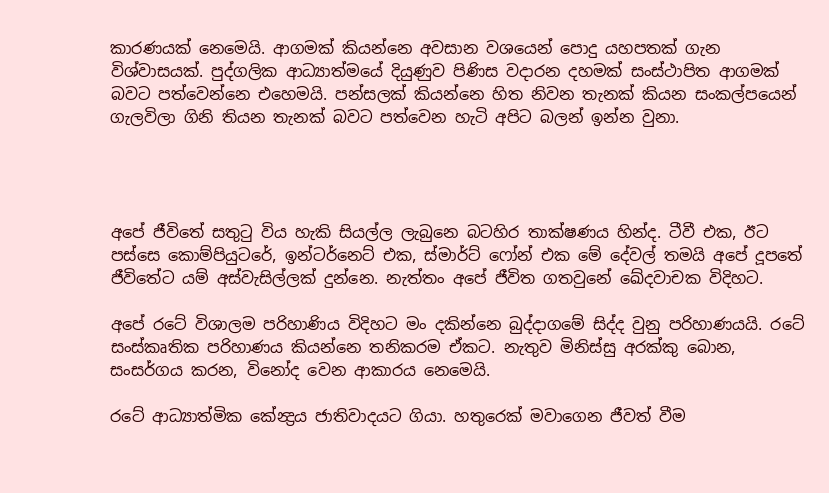කාරණයක් නෙමෙයි. ආගමක් කියන්නෙ අවසාන වශයෙන් පොදු යහපතක් ගැන විශ්වාසයක්. පුද්ගලික ආධ්‍යාත්මයේ දියුණුව පිණිස වදාරන දහමක් සංස්ථාපිත ආගමක් බවට පත්වෙන්නෙ එහෙමයි. පන්සලක් කියන්නෙ හිත නිවන තැනක් කියන සංකල්පයෙන් ගැලවිලා ගිනි තියන තැනක් බවට පත්වෙන හැටි අපිට බලන් ඉන්න වුනා.




අපේ ජීවිතේ සතුටු විය හැකි සියල්ල ලැබුනෙ බටහිර තාක්ෂණය හින්ද. ටීවී එක, ඊට පස්සෙ කොම්පියුටරේ, ඉන්ටර්නෙට් එක, ස්මාර්ට් ෆෝන් එක මේ දේවල් තමයි අපේ දූපතේ ජීවිතේට යම් අස්වැසිල්ලක් දුන්නෙ. නැත්තං අපේ ජීවිත ගතවුනේ ඛේදවාචක විදිහට.

අපේ රටේ විශාලම පරිහාණිය විදිහට මං දකින්නෙ බුද්දාගමේ සිද්ද වුනු පරිහාණයයි. රටේ සංස්කෘතික පරිහාණය කියන්නෙ තනිකරම ඒකට. නැතුව මිනිස්සු අරක්කු බොන, සංසර්ගය කරන, විනෝද වෙන ආකාරය නෙමෙයි.

රටේ ආධ්‍යාත්මික කේන්‍ද්‍රය ජාතිවාදයට ගියා. හතුරෙක් මවාගෙන ජීවත් වීම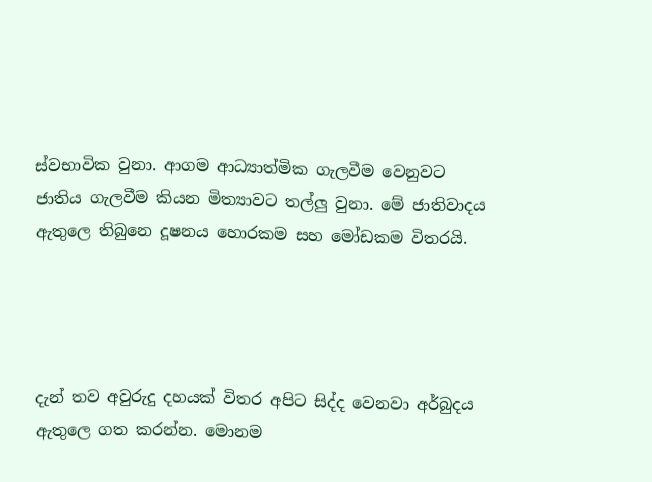ස්වභාවික වුනා. ආගම ආධ්‍යාත්මික ගැලවීම වෙනුවට ජාතිය ගැලවීම කියන මිත්‍යාවට තල්ලු වුනා. මේ ජාතිවාදය ඇතුලෙ තිබුනෙ දූෂනය හොරකම සහ මෝඩකම විතරයි.




දැන් තව අවුරුදු දහයක් විතර අපිට සිද්ද වෙනවා අර්බුදය ඇතුලෙ ගත කරන්න. මොනම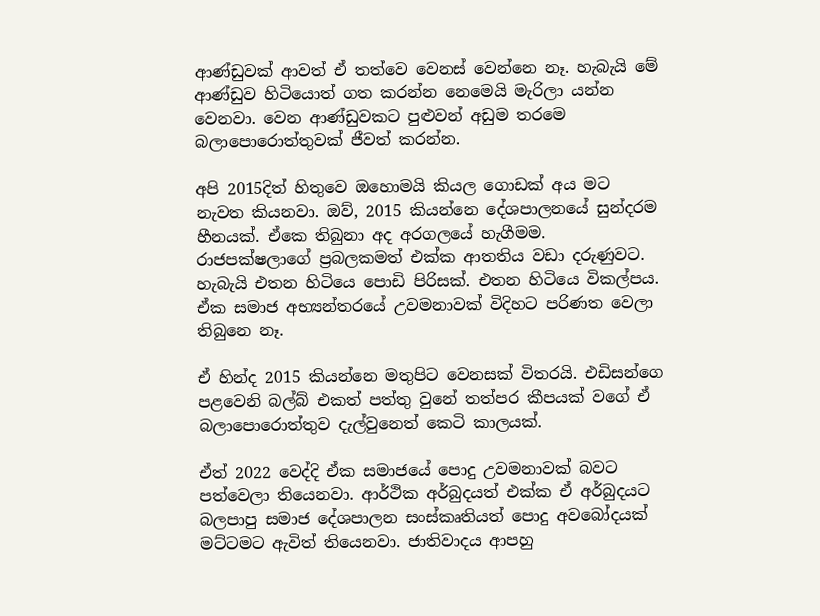ආණ්ඩුවක් ආවත් ඒ තත්වෙ වෙනස් වෙන්නෙ නෑ. හැබැයි මේ ආණ්ඩුව හිටියොත් ගත කරන්න නෙමෙයි මැරිලා යන්න වෙනවා. වෙන ආණ්ඩුවකට පුළුවන් අඩුම තරමෙ බලාපොරොත්තුවක් ජීවත් කරන්න.

අපි 2015දිත් හිතුවෙ ඔහොමයි කියල ගොඩක් අය මට නැවත කියනවා. ඔව්, 2015 කියන්නෙ දේශපාලනයේ සුන්දරම හීනයක්. ඒකෙ තිබුනා අද අරගලයේ හැගීමම. රාජපක්ෂලාගේ ප්‍රබලකමත් එක්ක ආතතිය වඩා දරුණුවට. හැබැයි එතන හිටියෙ පොඩි පිරිසක්. එතන හිටියෙ විකල්පය. ඒක සමාජ අභ්‍යන්තරයේ උවමනාවක් විදිහට පරිණත වෙලා තිබුනෙ නෑ.

ඒ හින්ද 2015 කියන්නෙ මතුපිට වෙනසක් විතරයි. එඩිසන්ගෙ පළවෙනි බල්බ් එකත් පත්තු වුනේ තත්පර කීපයක් වගේ ඒ බලාපොරොත්තුව දැල්වුනෙත් කෙටි කාලයක්.

ඒත් 2022 වෙද්දි ඒක සමාජයේ පොදු උවමනාවක් බවට පත්වෙලා තියෙනවා. ආර්ථික අර්බුදයත් එක්ක ඒ අර්බුදයට බලපාපු සමාජ දේශපාලන සංස්කෘතියත් පොදු අව‍බෝදයක් මට්ටමට ඇවිත් තියෙනවා. ජාතිවාදය ආපහු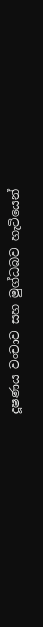දූෂණය වංචාව සහ මුග්ධබව හැටියෙන්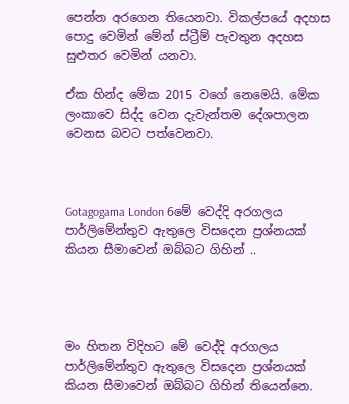පෙන්න අරගෙන තියෙනවා. විකල්පයේ අදහස පොදු වෙමින් මේන් ස්ට්‍රීම් පැවතුන අදහස සුළුතර වෙමින් යනවා.

ඒක හින්ද මේක 2015 වගේ නෙමෙයි. මේක ලංකාවෙ සිද්ද වෙන දැවැන්තම දේශපාලන වෙනස බවට පත්වෙනවා.



Gotagogama London 6මේ වෙද්දි අරගලය පාර්ලිමේන්තුව ඇතුලෙ විස‍දෙන ප්‍රශ්නයක් කියන සීමාවෙන් ඔබ්බට ගිහින් ..




මං හිතන විදිහට මේ වෙද්දි අරගලය පාර්ලිමේන්තුව ඇතුලෙ විස‍දෙන ප්‍රශ්නයක් කියන සීමාවෙන් ඔබ්බට ගිහින් තියෙන්නෙ.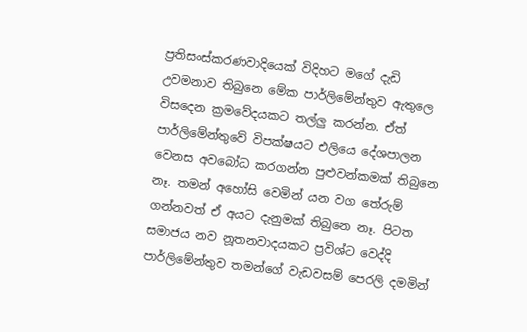ප්‍රතිසංස්කරණවාදියෙක් විදිහට ම‍ගේ දැඩි උවමනාව තිබුනෙ මේක පාර්ලිමේන්තුව ඇතුලෙ විසදෙන ක්‍රමවේදයකට තල්ලු කරන්න. ඒත් පාර්ලිමේන්තුවේ විපක්ෂයට එලියෙ දේශපාලන වෙනස අවබෝධ කරගන්න පුළුවන්කමක් තිබුනෙ නෑ. තමන් අහෝසි වෙමින් යන වග තේරුම් ගන්නවත් ඒ අයට දැනුමක් තිබුනෙ නෑ. පිටත සමාජය නව නූතනවාදයකට ප්‍රවිශ්ට වෙද්දි පාර්ලිමේන්තුව තමන්ගේ වැඩවසම් පෙරලි දමමින්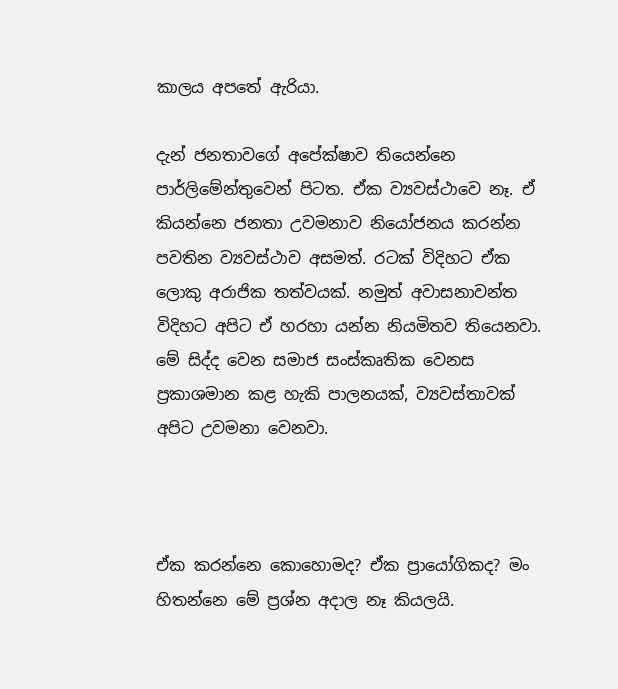කාලය අපතේ ඇරියා.

දැන් ජනතාවගේ අපේක්ෂාව තියෙන්නෙ පාර්ලිමේන්තුවෙන් පිටත. ඒක ව්‍යවස්ථාවෙ නෑ. ඒ කියන්නෙ ජනතා උවමනාව නියෝජනය කරන්න පවතින ව්‍යවස්ථාව අසමත්. රටක් විදිහට ඒක ලොකු අරාජික තත්වයක්. නමුත් අවාසනාවන්ත විදිහට අපිට ඒ හරහා යන්න නියමිතව තියෙනවා. මේ සිද්ද වෙන සමාජ සංස්කෘතික වෙනස ප්‍රකාශමාන කළ හැකි පාලනයක්, ව්‍යවස්තාවක් අපිට උවමනා වෙනවා.



ඒක කරන්නෙ කොහොමද? ඒක ප්‍රායෝගිකද? මං හිතන්නෙ මේ ප්‍රශ්න අදාල නෑ කියලයි.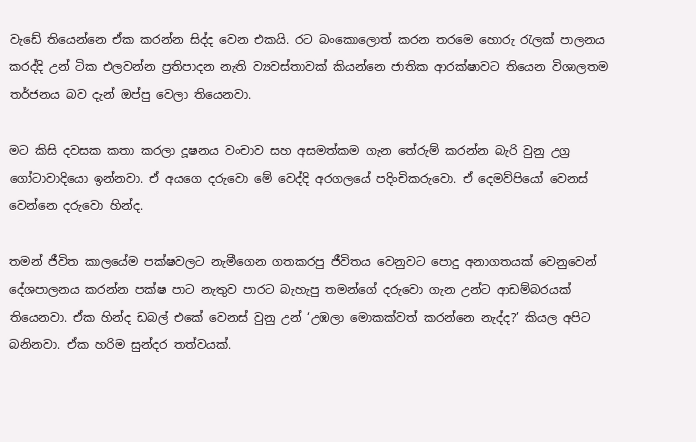වැඩේ තියෙන්නෙ ඒක කරන්න සිද්ද වෙන එකයි. රට බංකොලොත් කරන තරමෙ හොරු රැලක් පාලනය කරද්දි උන් ටික එලවන්න ප්‍රතිපාදන නැති ව්‍යවස්තාවක් කියන්නෙ ජාතික ආරක්ෂාවට තියෙන ‍විශාලතම තර්ජනය බව දැන් ඔප්පු වෙලා තියෙනවා.

මට කිසි දවසක කතා කරලා දූෂනය වංචාව සහ අසමත්කම ගැන තේරුම් කරන්න බැරි වුනු උග්‍ර ගෝටාවාදියො ඉන්නවා. ඒ අයගෙ දරුවො මේ වෙද්දි අරගලයේ පදිංචිකරුවො. ඒ දෙමව්පියෝ වෙනස් වෙන්නෙ දරුවො හින්ද.

තමන් ජීවිත කාලයේම පක්ෂවලට නැමීගෙන ගතකරපු ජීවිතය වෙනුවට පොදු අනාගතයක් වෙනුවෙන් දේශපාලනය කරන්න පක්ෂ පාට නැතුව පාරට බැහැපු තමන්ගේ දරුවො ගැන උන්ට ආඩම්බරයක් තියෙනවා. ඒක හින්ද ඩබල් එකේ වෙනස් වුනු උන් ‘උඹලා මොකක්වත් කරන්නෙ නැද්ද?’ කියල අපිට බනිනවා. ඒක හරිම සුන්දර තත්වයක්.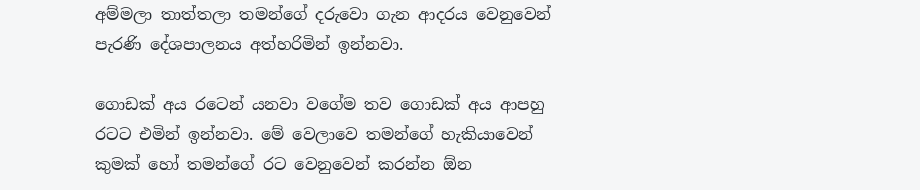අම්මලා තාත්තලා තමන්ගේ දරුවො ගැන ආදරය වෙනුවෙන් පැරණි දේශපාලනය අත්හරිමින් ඉන්නවා.

ගොඩක් අය රටෙන් යනවා වගේම තව ගොඩක් අය ආපහු රටට එමින් ඉන්නවා. මේ වෙලාවෙ තමන්ගේ හැකියාවෙන් කුමක් හෝ තමන්ගේ රට වෙනුවෙන් කරන්න ඕන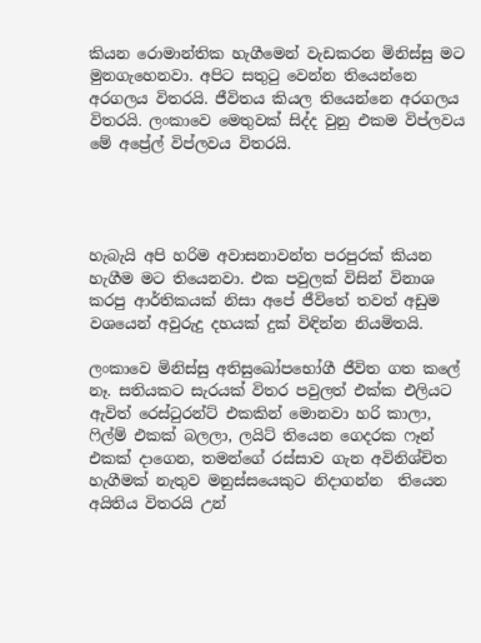කියන ‍රොමාන්තික හැගීමෙන් වැඩකරන ‍මිනිස්සු මට මුනගැහෙනවා. අපිට සතුටු වෙන්න තියෙන්නෙ අරගලය විතරයි. ජීවිතය කියල තියෙන්නෙ අරගලය විතරයි. ලංකාවෙ මෙතුවක් සිද්ද වුනු එකම විප්ලවය මේ අප්‍රේල් විප්ලවය විතරයි.




හැබැයි අපි හරිම අවාසනාවන්ත පරපුරක් කියන හැගීම මට තියෙනවා. එක පවුලක් විසින් විනාශ කරපු ආර්තිකයක් නිසා අපේ ජීවිතේ තවත් අඩුම වශයෙන් අවුරුදු දහයක් දුක් විඳින්න නියමිතයි.

ලංකාවෙ මිනිස්සු අතිසුඛෝපභෝගී ජීවිත ගත කලේ නෑ. සතියකට සැරයක් විතර පවුලත් එක්ක එලියට ඇවිත් රෙස්ටුරන්ට් එකකින් මොනවා හරි කාලා, ෆිල්ම් එකක් බලලා, ලයිට් තියෙන ගෙදරක ෆෑන් එකක් දාගෙන, තමන්ගේ රස්සාව ගැන අවිනිශ්චිත හැගීමක් නැතුව මනුස්සයෙකුට නිදාගන්න  තියෙන අයිතිය විතරයි උන්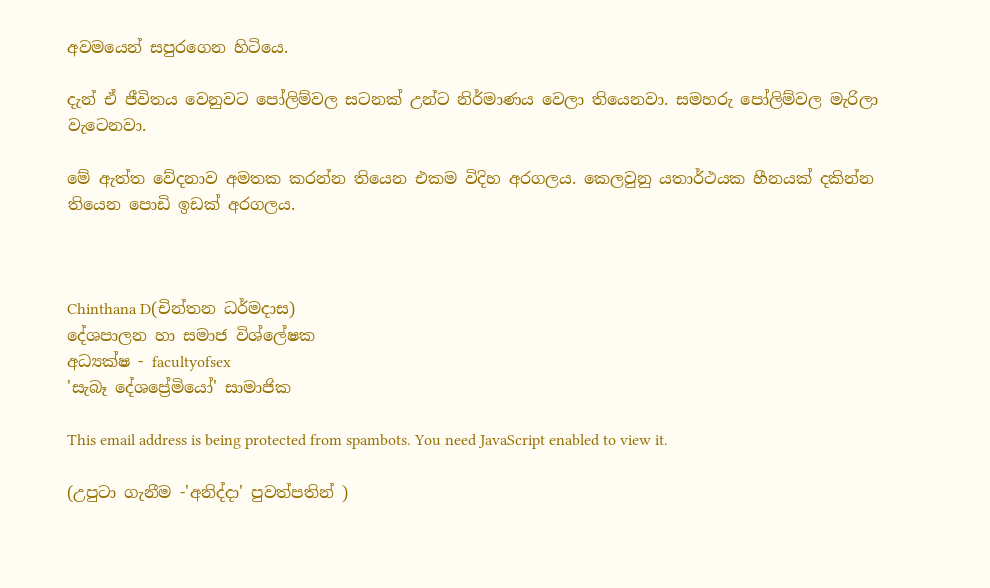අවමයෙන් සපුරගෙන හිටියෙ.

දැන් ඒ ජීවිතය වෙනුවට පෝලිම්වල සටනක් උන්ට නිර්මාණය වෙලා තියෙනවා. සමහරු පෝලිම්වල මැරිලා වැටෙනවා.

මේ ඇත්ත වේදනාව අමතක කරන්න තියෙන එකම විදිහ අරගලය. කෙලවුනු යතාර්ථයක හීනයක් දකින්න තියෙන පොඩි ඉඩක් අරගලය.



Chinthana D(චින්තන ධර්මදාස)
දේශපාලන හා සමාජ විශ්ලේෂක
අධ්‍යක්ෂ - facultyofsex
'සැබෑ දේශප්‍රේමියෝ' සාමාජික

This email address is being protected from spambots. You need JavaScript enabled to view it.

(උපුටා ගැනීම -'අනිද්දා' පුවත්පතින් )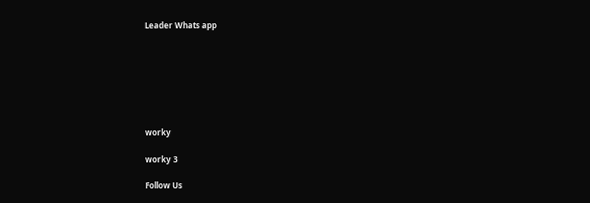Leader Whats app







worky

worky 3

Follow Us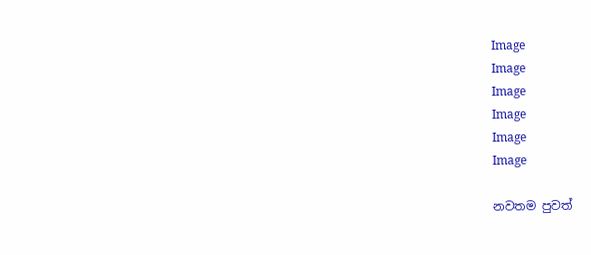Image
Image
Image
Image
Image
Image

නවතම පුවත්